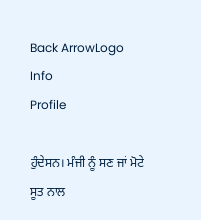Back ArrowLogo
Info
Profile

ਹੁੰਦੇਸਨ। ਮੰਜੀ ਨੂੰ ਸਣ ਜਾਂ ਮੋਟੇ ਸੂਤ ਨਾਲ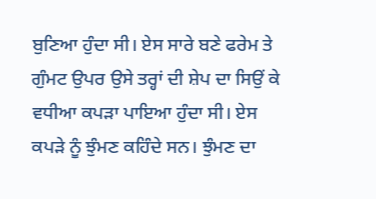ਬੁਣਿਆ ਹੁੰਦਾ ਸੀ। ਏਸ ਸਾਰੇ ਬਣੇ ਫਰੇਮ ਤੇ ਗੁੰਮਟ ਉਪਰ ਉਸੇ ਤਰ੍ਹਾਂ ਦੀ ਸ਼ੇਪ ਦਾ ਸਿਉਂ ਕੇ ਵਧੀਆ ਕਪੜਾ ਪਾਇਆ ਹੁੰਦਾ ਸੀ। ਏਸ ਕਪੜੇ ਨੂੰ ਝੁੰਮਣ ਕਹਿੰਦੇ ਸਨ। ਝੁੰਮਣ ਦਾ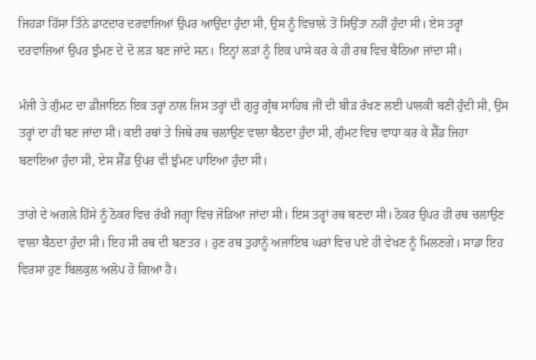ਜਿਹੜਾ ਹਿੱਸਾ ਤਿੰਨੇ ਡਾਟਦਾਰ ਦਰਵਾਜਿਆਂ ਉਪਰ ਆਉਂਦਾ ਹੁੰਦਾ ਸੀ, ਉਸ ਨੂੰ ਵਿਚਾਲੇ ਤੋਂ ਸਿਉਂਤਾ ਨਹੀਂ ਹੁੰਦਾ ਸੀ। ਏਸ ਤਰ੍ਹਾਂ ਦਰਵਾਜ਼ਿਆਂ ਉਪਰ ਝੁੰਮਣ ਦੇ ਦੋ ਲੜ ਬਣ ਜਾਂਦੇ ਸਨ। ਇਨ੍ਹਾਂ ਲੜਾਂ ਨੂੰ ਇਕ ਪਾਸੇ ਕਰ ਕੇ ਹੀ ਰਥ ਵਿਚ ਬੈਠਿਆ ਜਾਂਦਾ ਸੀ।

ਮੰਜੀ ਤੇ ਗੁੰਮਟ ਦਾ ਡੀਜਾਇਨ ਇਕ ਤਰ੍ਹਾਂ ਨਾਲ ਜਿਸ ਤਰ੍ਹਾਂ ਦੀ ਗੁਰੂ ਗ੍ਰੰਥ ਸਾਹਿਬ ਜੀ ਦੀ ਬੀੜ ਰੱਖਣ ਲਈ ਪਾਲਕੀ ਬਣੀ ਹੁੰਦੀ ਸੀ, ਉਸ ਤਰ੍ਹਾਂ ਦਾ ਹੀ ਬਣ ਜਾਂਦਾ ਸੀ। ਕਈ ਰਥਾਂ ਤੇ ਜਿਥੇ ਰਥ ਚਲਾਉਣ ਵਾਲਾ ਬੈਠਦਾ ਹੁੰਦਾ ਸੀ, ਗੁੰਮਟ ਵਿਚ ਵਾਧਾ ਕਰ ਕੇ ਸ਼ੈੱਡ ਜਿਹਾ ਬਣਾਇਆ ਹੁੰਦਾ ਸੀ, ਏਸ ਸ਼ੈੱਡ ਉਪਰ ਵੀ ਝੁੰਮਣ ਪਾਇਆ ਹੁੰਦਾ ਸੀ।

ਤਾਂਗੇ ਦੇ ਅਗਲੇ ਹਿੱਸੇ ਨੂੰ ਠੋਕਰ ਵਿਚ ਰੱਖੀ ਜਗ੍ਹਾ ਵਿਚ ਜੋੜਿਆ ਜਾਂਦਾ ਸੀ। ਇਸ ਤਰ੍ਹਾਂ ਰਥ ਬਣਦਾ ਸੀ। ਠੋਕਰ ਉਪਰ ਹੀ ਰਥ ਚਲਾਉਣ ਵਾਲਾ ਬੈਠਦਾ ਹੁੰਦਾ ਸੀ। ਇਹ ਸੀ ਰਥ ਦੀ ਬਣਤਰ । ਹੁਣ ਰਥ ਤੁਹਾਨੂੰ ਅਜਾਇਬ ਘਰਾਂ ਵਿਚ ਪਏ ਹੀ ਵੇਖਣ ਨੂੰ ਮਿਲਣਗੇ। ਸਾਡਾ ਇਹ ਵਿਰਸਾ ਹੁਣ ਬਿਲਕੁਲ ਅਲੋਪ ਹੋ ਗਿਆ ਹੈ।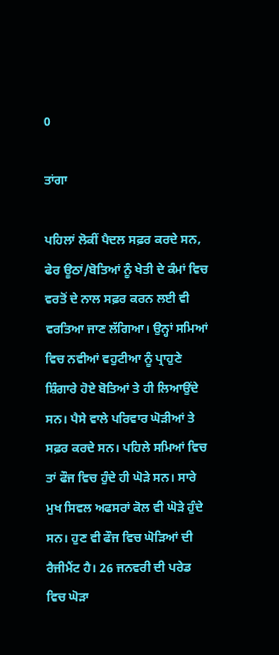0

ਤਾਂਗਾ

ਪਹਿਲਾਂ ਲੋਕੀਂ ਪੈਦਲ ਸਫ਼ਰ ਕਰਦੇ ਸਨ, ਫੇਰ ਊਠਾਂ/ਬੋਤਿਆਂ ਨੂੰ ਖੇਤੀ ਦੇ ਕੰਮਾਂ ਵਿਚ ਵਰਤੋਂ ਦੇ ਨਾਲ ਸਫ਼ਰ ਕਰਨ ਲਈ ਵੀ ਵਰਤਿਆ ਜਾਣ ਲੱਗਿਆ। ਉਨ੍ਹਾਂ ਸਮਿਆਂ ਵਿਚ ਨਵੀਆਂ ਵਹੁਟੀਆ ਨੂੰ ਪ੍ਰਾਹੁਣੇ ਸ਼ਿੰਗਾਰੇ ਹੋਏ ਬੋਤਿਆਂ ਤੇ ਹੀ ਲਿਆਉਂਦੇ ਸਨ। ਪੈਸੇ ਵਾਲੇ ਪਰਿਵਾਰ ਘੋੜੀਆਂ ਤੇ ਸਫ਼ਰ ਕਰਦੇ ਸਨ। ਪਹਿਲੇ ਸਮਿਆਂ ਵਿਚ ਤਾਂ ਫੌਜ ਵਿਚ ਹੁੰਦੇ ਹੀ ਘੋੜੇ ਸਨ। ਸਾਰੇ ਮੁਖ ਸਿਵਲ ਅਫਸਰਾਂ ਕੋਲ ਵੀ ਘੋੜੇ ਹੁੰਦੇ ਸਨ। ਹੁਣ ਵੀ ਫੌਜ ਵਿਚ ਘੋੜਿਆਂ ਦੀ ਰੈਜੀਮੈਂਟ ਹੈ। 26 ਜਨਵਰੀ ਦੀ ਪਰੇਡ ਵਿਚ ਘੋੜਾ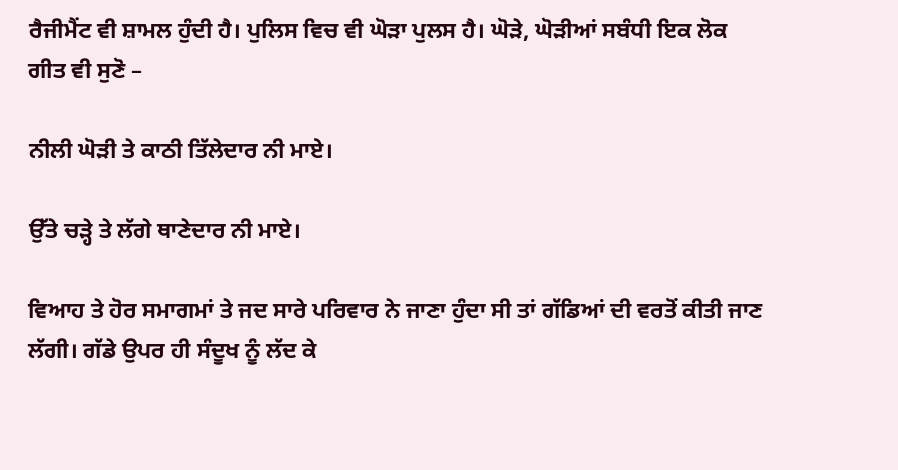ਰੈਜੀਮੈਂਟ ਵੀ ਸ਼ਾਮਲ ਹੁੰਦੀ ਹੈ। ਪੁਲਿਸ ਵਿਚ ਵੀ ਘੋੜਾ ਪੁਲਸ ਹੈ। ਘੋੜੇ, ਘੋੜੀਆਂ ਸਬੰਧੀ ਇਕ ਲੋਕ ਗੀਤ ਵੀ ਸੁਣੋ –

ਨੀਲੀ ਘੋੜੀ ਤੇ ਕਾਠੀ ਤਿੱਲੇਦਾਰ ਨੀ ਮਾਏ।

ਉੱਤੇ ਚੜ੍ਹੇ ਤੇ ਲੱਗੇ ਥਾਣੇਦਾਰ ਨੀ ਮਾਏ।

ਵਿਆਹ ਤੇ ਹੋਰ ਸਮਾਗਮਾਂ ਤੇ ਜਦ ਸਾਰੇ ਪਰਿਵਾਰ ਨੇ ਜਾਣਾ ਹੁੰਦਾ ਸੀ ਤਾਂ ਗੱਡਿਆਂ ਦੀ ਵਰਤੋਂ ਕੀਤੀ ਜਾਣ ਲੱਗੀ। ਗੱਡੇ ਉਪਰ ਹੀ ਸੰਦੂਖ ਨੂੰ ਲੱਦ ਕੇ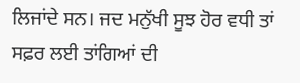ਲਿਜਾਂਦੇ ਸਨ। ਜਦ ਮਨੁੱਖੀ ਸੂਝ ਹੋਰ ਵਧੀ ਤਾਂ ਸਫ਼ਰ ਲਈ ਤਾਂਗਿਆਂ ਦੀ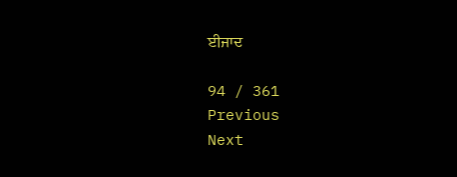ਈਜਾਦ

94 / 361
Previous
Next